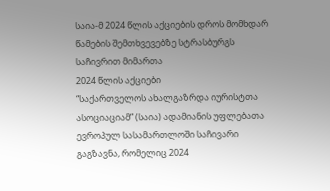საია-მ 2024 წლის აქციების დროს მომხდარ წამების შემთხვევებზე სტრასბურგს საჩივრით მიმართა
2024 წლის აქციები
“საქართველოს ახალგაზრდა იურისტთა ასოციაციამ” (საია) ადამიანის უფლებათა ევროპულ სასამართლოში საჩივარი გაგზავნა, რომელიც 2024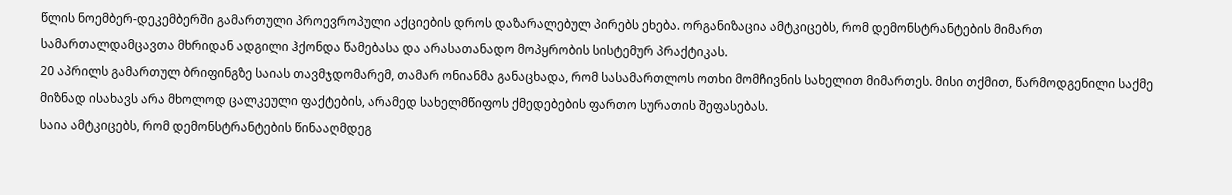წლის ნოემბერ-დეკემბერში გამართული პროევროპული აქციების დროს დაზარალებულ პირებს ეხება. ორგანიზაცია ამტკიცებს, რომ დემონსტრანტების მიმართ სამართალდამცავთა მხრიდან ადგილი ჰქონდა წამებასა და არასათანადო მოპყრობის სისტემურ პრაქტიკას.
20 აპრილს გამართულ ბრიფინგზე საიას თავმჯდომარემ, თამარ ონიანმა განაცხადა, რომ სასამართლოს ოთხი მომჩივნის სახელით მიმართეს. მისი თქმით, წარმოდგენილი საქმე მიზნად ისახავს არა მხოლოდ ცალკეული ფაქტების, არამედ სახელმწიფოს ქმედებების ფართო სურათის შეფასებას.
საია ამტკიცებს, რომ დემონსტრანტების წინააღმდეგ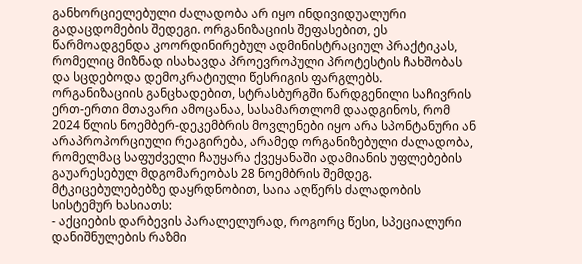განხორციელებული ძალადობა არ იყო ინდივიდუალური გადაცდომების შედეგი. ორგანიზაციის შეფასებით, ეს წარმოადგენდა კოორდინირებულ ადმინისტრაციულ პრაქტიკას, რომელიც მიზნად ისახავდა პროევროპული პროტესტის ჩახშობას და სცდებოდა დემოკრატიული წესრიგის ფარგლებს.
ორგანიზაციის განცხადებით, სტრასბურგში წარდგენილი საჩივრის ერთ-ერთი მთავარი ამოცანაა, სასამართლომ დაადგინოს, რომ 2024 წლის ნოემბერ-დეკემბრის მოვლენები იყო არა სპონტანური ან არაპროპორციული რეაგირება, არამედ ორგანიზებული ძალადობა, რომელმაც საფუძველი ჩაუყარა ქვეყანაში ადამიანის უფლებების გაუარესებულ მდგომარეობას 28 ნოემბრის შემდეგ.
მტკიცებულებებზე დაყრდნობით, საია აღწერს ძალადობის სისტემურ ხასიათს:
- აქციების დარბევის პარალელურად, როგორც წესი, სპეციალური დანიშნულების რაზმი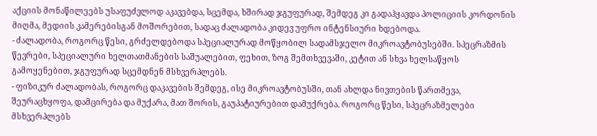აქციის მონაწილეებს უსაფუძვლოდ აკავებდა, სცემდა, ხშირად ჯგუფურად, შემდეგ კი გადაჰყავდა პოლიციის კორდონის მიღმა, მედიის კამერებისგან მოშორებით, სადაც ძალადობა კიდევ უფრო ინტენსიური ხდებოდა.
- ძალადობა, როგორც წესი, გრძელდებოდა სპეციალურად მოწყობილ სადამსჯელო მიკროავტობუსებში. სპეცრაზმის წევრები, სპეციალური ხელთათმანების საშუალებით, ფეხით, ზოგ შემთხვევაში, კეტით ან სხვა ხელსაწყოს გამოყენებით, ჯგუფურად სცემდნენ მსხვერპლებს.
- ფიზიკურ ძალადობას, როგორც დაკავების შემდეგ, ისე მიკროავტობუსში, თან ახლდა ნივთების წართმევა, შეურაცხყოფა, დამცირება და მუქარა, მათ შორის, გაუპატიურებით დამუქრება. როგორც წესი, სპეცრაზმელები მსხვერპლებს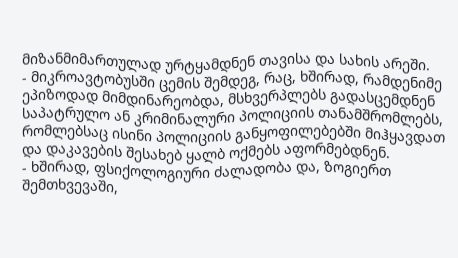მიზანმიმართულად ურტყამდნენ თავისა და სახის არეში.
- მიკროავტობუსში ცემის შემდეგ, რაც, ხშირად, რამდენიმე ეპიზოდად მიმდინარეობდა, მსხვერპლებს გადასცემდნენ საპატრულო ან კრიმინალური პოლიციის თანამშრომლებს, რომლებსაც ისინი პოლიციის განყოფილებებში მიჰყავდათ და დაკავების შესახებ ყალბ ოქმებს აფორმებდნენ.
- ხშირად, ფსიქოლოგიური ძალადობა და, ზოგიერთ შემთხვევაში,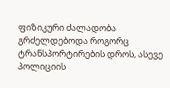ფიზიკური ძალადობა გრძელდებოდა როგორც ტრანსპორტირების დროს, ასევე პოლიციის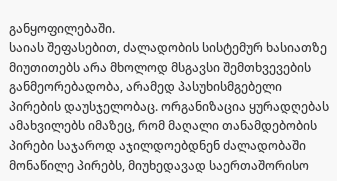განყოფილებაში.
საიას შეფასებით, ძალადობის სისტემურ ხასიათზე მიუთითებს არა მხოლოდ მსგავსი შემთხვევების განმეორებადობა, არამედ პასუხისმგებელი პირების დაუსჯელობაც. ორგანიზაცია ყურადღებას ამახვილებს იმაზეც, რომ მაღალი თანამდებობის პირები საჯაროდ აჯილდოებდნენ ძალადობაში მონაწილე პირებს, მიუხედავად საერთაშორისო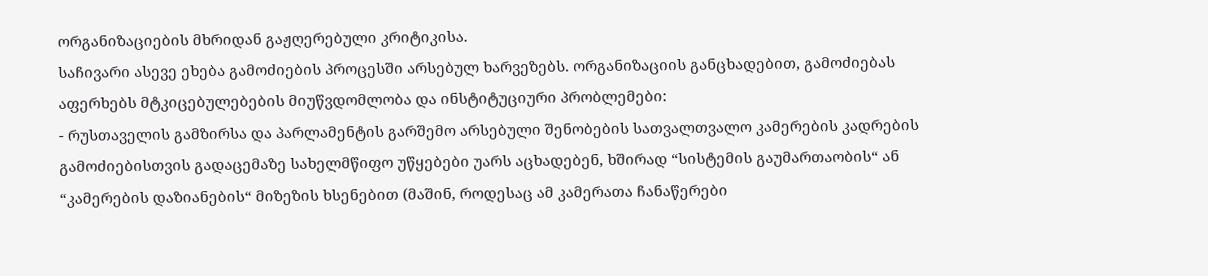ორგანიზაციების მხრიდან გაჟღერებული კრიტიკისა.
საჩივარი ასევე ეხება გამოძიების პროცესში არსებულ ხარვეზებს. ორგანიზაციის განცხადებით, გამოძიებას აფერხებს მტკიცებულებების მიუწვდომლობა და ინსტიტუციური პრობლემები:
- რუსთაველის გამზირსა და პარლამენტის გარშემო არსებული შენობების სათვალთვალო კამერების კადრების გამოძიებისთვის გადაცემაზე სახელმწიფო უწყებები უარს აცხადებენ, ხშირად “სისტემის გაუმართაობის“ ან “კამერების დაზიანების“ მიზეზის ხსენებით (მაშინ, როდესაც ამ კამერათა ჩანაწერები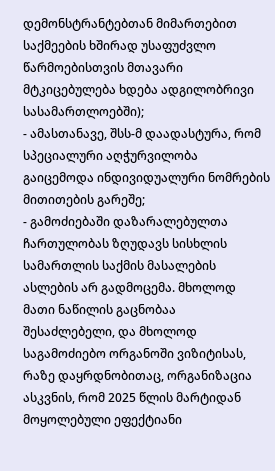დემონსტრანტებთან მიმართებით საქმეების ხშირად უსაფუძვლო წარმოებისთვის მთავარი მტკიცებულება ხდება ადგილობრივი სასამართლოებში);
- ამასთანავე, შსს-მ დაადასტურა, რომ სპეციალური აღჭურვილობა გაიცემოდა ინდივიდუალური ნომრების მითითების გარეშე;
- გამოძიებაში დაზარალებულთა ჩართულობას ზღუდავს სისხლის სამართლის საქმის მასალების ასლების არ გადმოცემა. მხოლოდ მათი ნაწილის გაცნობაა შესაძლებელი, და მხოლოდ საგამოძიებო ორგანოში ვიზიტისას, რაზე დაყრდნობითაც, ორგანიზაცია ასკვნის, რომ 2025 წლის მარტიდან მოყოლებული ეფექტიანი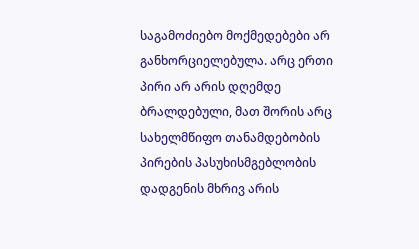საგამოძიებო მოქმედებები არ განხორციელებულა. არც ერთი პირი არ არის დღემდე ბრალდებული, მათ შორის არც სახელმწიფო თანამდებობის პირების პასუხისმგებლობის დადგენის მხრივ არის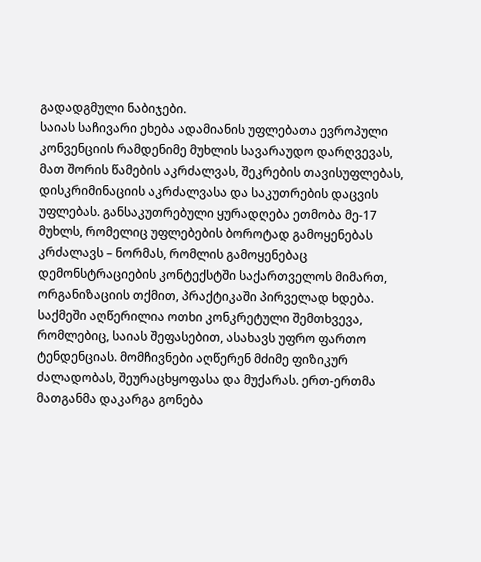გადადგმული ნაბიჯები.
საიას საჩივარი ეხება ადამიანის უფლებათა ევროპული კონვენციის რამდენიმე მუხლის სავარაუდო დარღვევას, მათ შორის წამების აკრძალვას, შეკრების თავისუფლებას, დისკრიმინაციის აკრძალვასა და საკუთრების დაცვის უფლებას. განსაკუთრებული ყურადღება ეთმობა მე-17 მუხლს, რომელიც უფლებების ბოროტად გამოყენებას კრძალავს – ნორმას, რომლის გამოყენებაც დემონსტრაციების კონტექსტში საქართველოს მიმართ, ორგანიზაციის თქმით, პრაქტიკაში პირველად ხდება.
საქმეში აღწერილია ოთხი კონკრეტული შემთხვევა, რომლებიც, საიას შეფასებით, ასახავს უფრო ფართო ტენდენციას. მომჩივნები აღწერენ მძიმე ფიზიკურ ძალადობას, შეურაცხყოფასა და მუქარას. ერთ-ერთმა მათგანმა დაკარგა გონება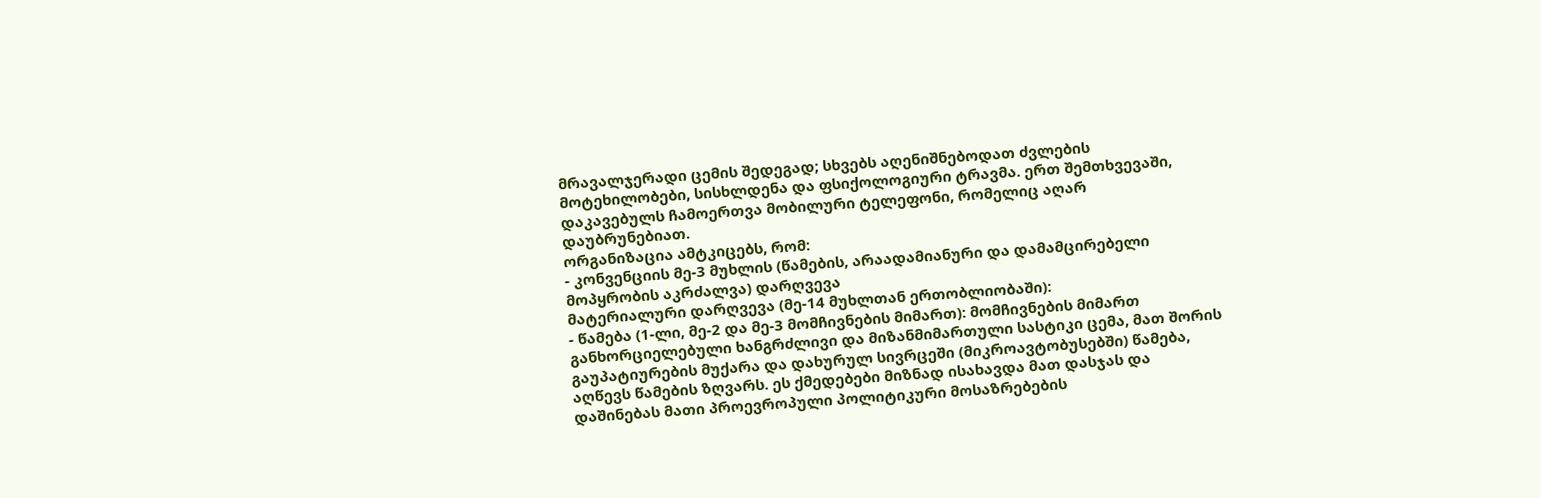მრავალჯერადი ცემის შედეგად; სხვებს აღენიშნებოდათ ძვლების მოტეხილობები, სისხლდენა და ფსიქოლოგიური ტრავმა. ერთ შემთხვევაში, დაკავებულს ჩამოერთვა მობილური ტელეფონი, რომელიც აღარ დაუბრუნებიათ.
ორგანიზაცია ამტკიცებს, რომ:
- კონვენციის მე-3 მუხლის (წამების, არაადამიანური და დამამცირებელი მოპყრობის აკრძალვა) დარღვევა
მატერიალური დარღვევა (მე-14 მუხლთან ერთობლიობაში):
- წამება (1-ლი, მე-2 და მე-3 მომჩივნების მიმართ): მომჩივნების მიმართ განხორციელებული ხანგრძლივი და მიზანმიმართული სასტიკი ცემა, მათ შორის გაუპატიურების მუქარა და დახურულ სივრცეში (მიკროავტობუსებში) წამება, აღწევს წამების ზღვარს. ეს ქმედებები მიზნად ისახავდა მათ დასჯას და დაშინებას მათი პროევროპული პოლიტიკური მოსაზრებების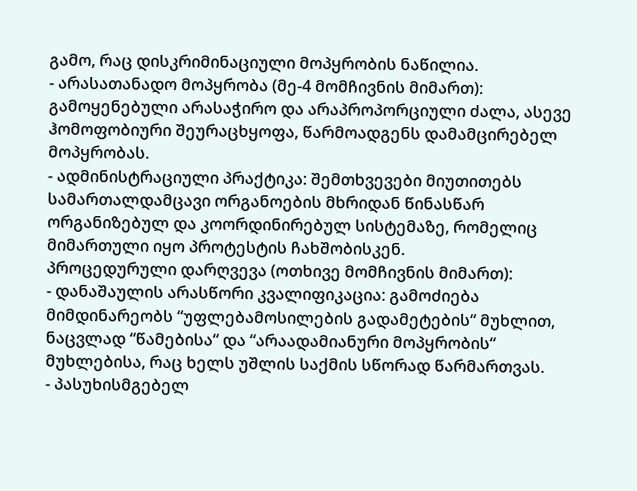გამო, რაც დისკრიმინაციული მოპყრობის ნაწილია.
- არასათანადო მოპყრობა (მე-4 მომჩივნის მიმართ): გამოყენებული არასაჭირო და არაპროპორციული ძალა, ასევე ჰომოფობიური შეურაცხყოფა, წარმოადგენს დამამცირებელ მოპყრობას.
- ადმინისტრაციული პრაქტიკა: შემთხვევები მიუთითებს სამართალდამცავი ორგანოების მხრიდან წინასწარ ორგანიზებულ და კოორდინირებულ სისტემაზე, რომელიც მიმართული იყო პროტესტის ჩახშობისკენ.
პროცედურული დარღვევა (ოთხივე მომჩივნის მიმართ):
- დანაშაულის არასწორი კვალიფიკაცია: გამოძიება მიმდინარეობს “უფლებამოსილების გადამეტების“ მუხლით, ნაცვლად “წამებისა“ და “არაადამიანური მოპყრობის“ მუხლებისა, რაც ხელს უშლის საქმის სწორად წარმართვას.
- პასუხისმგებელ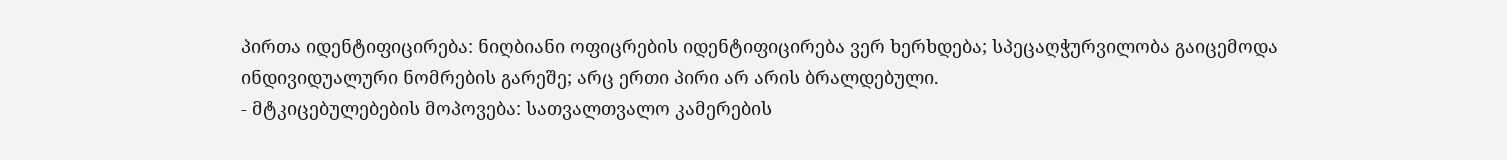პირთა იდენტიფიცირება: ნიღბიანი ოფიცრების იდენტიფიცირება ვერ ხერხდება; სპეცაღჭურვილობა გაიცემოდა ინდივიდუალური ნომრების გარეშე; არც ერთი პირი არ არის ბრალდებული.
- მტკიცებულებების მოპოვება: სათვალთვალო კამერების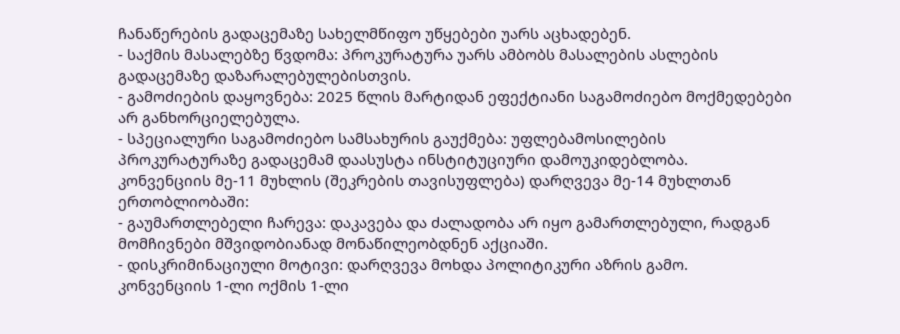ჩანაწერების გადაცემაზე სახელმწიფო უწყებები უარს აცხადებენ.
- საქმის მასალებზე წვდომა: პროკურატურა უარს ამბობს მასალების ასლების გადაცემაზე დაზარალებულებისთვის.
- გამოძიების დაყოვნება: 2025 წლის მარტიდან ეფექტიანი საგამოძიებო მოქმედებები არ განხორციელებულა.
- სპეციალური საგამოძიებო სამსახურის გაუქმება: უფლებამოსილების პროკურატურაზე გადაცემამ დაასუსტა ინსტიტუციური დამოუკიდებლობა.
კონვენციის მე-11 მუხლის (შეკრების თავისუფლება) დარღვევა მე-14 მუხლთან ერთობლიობაში:
- გაუმართლებელი ჩარევა: დაკავება და ძალადობა არ იყო გამართლებული, რადგან მომჩივნები მშვიდობიანად მონაწილეობდნენ აქციაში.
- დისკრიმინაციული მოტივი: დარღვევა მოხდა პოლიტიკური აზრის გამო.
კონვენციის 1-ლი ოქმის 1-ლი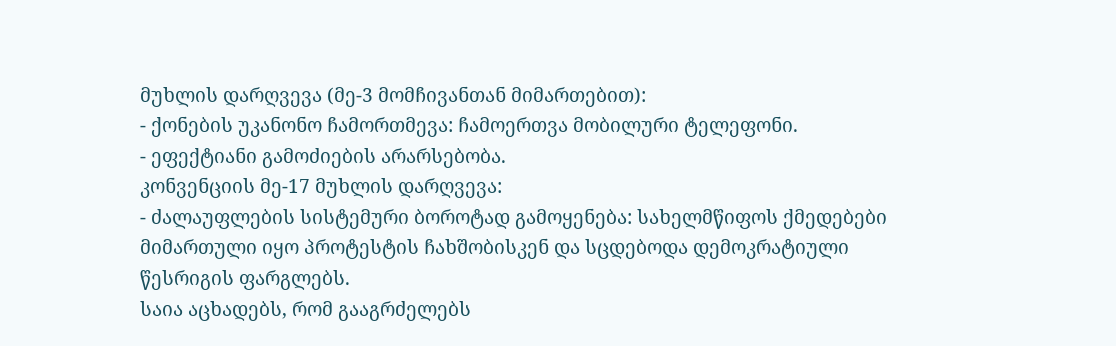მუხლის დარღვევა (მე-3 მომჩივანთან მიმართებით):
- ქონების უკანონო ჩამორთმევა: ჩამოერთვა მობილური ტელეფონი.
- ეფექტიანი გამოძიების არარსებობა.
კონვენციის მე-17 მუხლის დარღვევა:
- ძალაუფლების სისტემური ბოროტად გამოყენება: სახელმწიფოს ქმედებები მიმართული იყო პროტესტის ჩახშობისკენ და სცდებოდა დემოკრატიული წესრიგის ფარგლებს.
საია აცხადებს, რომ გააგრძელებს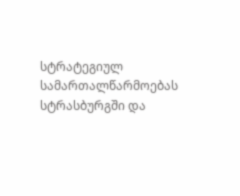სტრატეგიულ სამართალწარმოებას სტრასბურგში და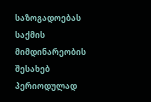საზოგადოებას საქმის მიმდინარეობის შესახებ პერიოდულად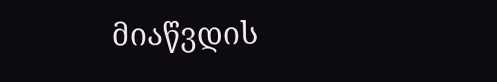მიაწვდის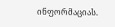ინფორმაციას.